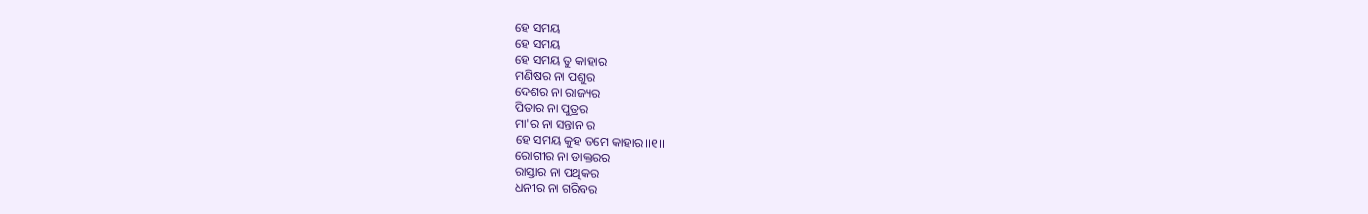ହେ ସମୟ
ହେ ସମୟ
ହେ ସମୟ ତୁ କାହାର
ମଣିଷର ନା ପଶୁର
ଦେଶର ନା ରାଜ୍ୟର
ପିତାର ନା ପୁତ୍ରର
ମା'ର ନା ସନ୍ତାନ ର
ହେ ସମୟ କୁହ ତମେ କାହାର।।୧।।
ରୋଗୀର ନା ଡାକ୍ତରର
ରାସ୍ତାର ନା ପଥିକର
ଧନୀର ନା ଗରିବର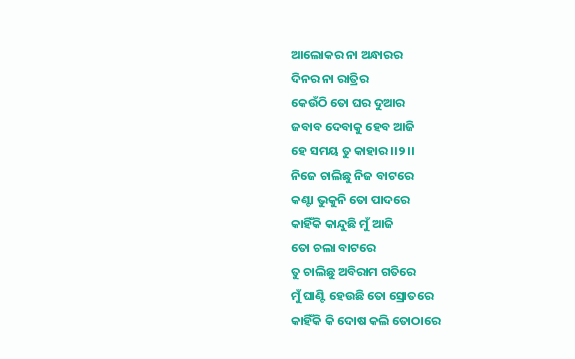ଆଲୋକର ନା ଅନ୍ଧାରର
ଦିନର ନା ରାତ୍ରିର
କେଉଁଠି ତୋ ଘର ଦୁଆର
ଜବାବ ଦେବାକୁ ହେବ ଆଜି
ହେ ସମୟ ତୁ କାହାର ।।୨।।
ନିଜେ ଚାଲିଛୁ ନିଜ ବାଟରେ
କଣ୍ଟା ଭୁକୁନି ତୋ ପାଦରେ
କାହିଁକି କାନ୍ଦୁଛି ମୁଁ ଆଜି
ତୋ ଚଲା ବାଟରେ
ତୁ ଚାଲିଛୁ ଅବିରାମ ଗତିରେ
ମୁଁ ଘାଣ୍ଟି ହେଉଛି ତୋ ସ୍ରୋତରେ
କାହିଁକି କି ଦୋଷ କଲି ତୋଠାରେ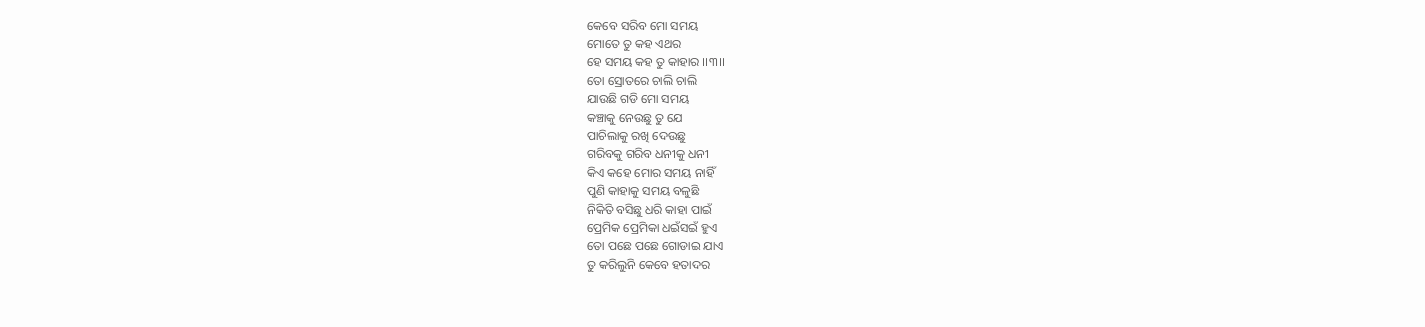କେବେ ସରିବ ମୋ ସମୟ
ମୋତେ ତୁ କହ ଏଥର
ହେ ସମୟ କହ ତୁ କାହାର ।।୩।।
ତୋ ସ୍ରୋତରେ ଚାଲି ଚାଲି
ଯାଉଛି ଗଡି ମୋ ସମୟ
କଞ୍ଚାକୁ ନେଉଛୁ ତୁ ଯେ
ପାଚିଲାକୁ ରଖି ଦେଉଛୁ
ଗରିବକୁ ଗରିବ ଧନୀକୁ ଧନୀ
କିଏ କହେ ମୋର ସମୟ ନାହିଁ
ପୁଣି କାହାକୁ ସମୟ ବଳୁଛି
ନିକିତି ବସିଛୁ ଧରି କାହା ପାଇଁ
ପ୍ରେମିକ ପ୍ରେମିକା ଧଇଁସଇଁ ହୁଏ
ତୋ ପଛେ ପଛେ ଗୋଡାଇ ଯାଏ
ତୁ କରିଲୁନି କେବେ ହତାଦର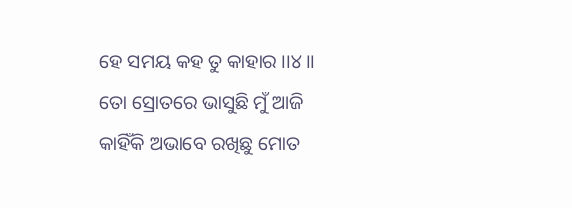ହେ ସମୟ କହ ତୁ କାହାର ।।୪।।
ତୋ ସ୍ରୋତରେ ଭାସୁଛି ମୁଁ ଆଜି
କାହିଁକି ଅଭାବେ ରଖିଛୁ ମୋତ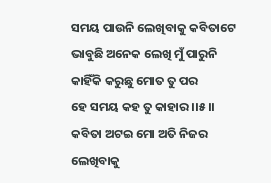ସମୟ ପାଉନି ଲେଖିବାକୁ କବିତାଟେ
ଭାବୁଛି ଅନେକ ଲେଖି ମୁଁ ପାରୁନି
କାହିଁକି କରୁଛୁ ମୋତ ତୁ ପର
ହେ ସମୟ କହ ତୁ କାହାର ।।୫।।
କବିତା ଅଟଇ ମୋ ଅତି ନିଜର
ଲେଖିବାକୁ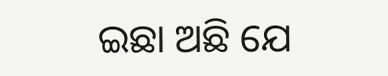ଇଛା ଅଛି ଯେ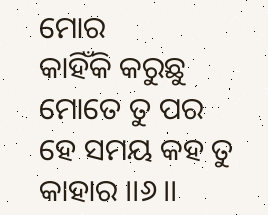ମୋର
କାହିଁକି କରୁଛୁ ମୋତେ ତୁ ପର
ହେ ସମୟ କହ ତୁ କାହାର ।।୬।।